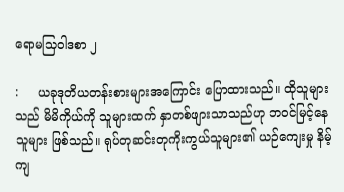ရောမသြဝါဒစာ ၂

:     ယခုဒုတိယတန်းစားများအကြောင်း ပြောထားသည်။ ထိုသူများသည် မိမိကိုယ်ကို သူများထက် နှာတစ်ဖျားသာသည်ဟု ဘဝင်မြင့်နေသူများ ဖြစ်သည်။ ရုပ်တုဆင်းတုကိုးကွယ်သူများ၏ ယဉ်ကျေးမှု နိမ့်ကျ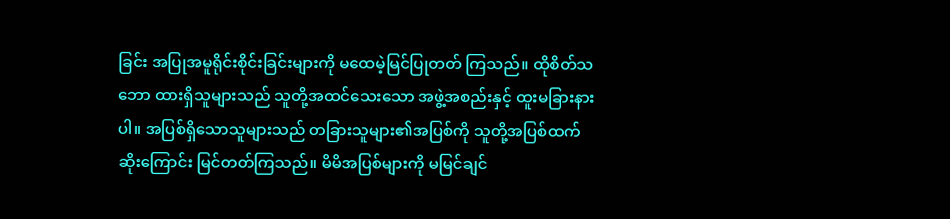ခြင်း အပြုအမူရိုင်းစိုင်းခြင်းများကို မထေမဲ့မြင်ပြုတတ် ကြသည်။ ထိုစိတ်သဘော ထားရှိသူများသည် သူတို့အထင်သေးသော အဖွဲ့အစည်းနှင့် ထူးမခြားနားပါ။ အပြစ်ရှိသောသူများသည် တခြားသူများ၏အပြစ်ကို သူတို့အပြစ်ထက်ဆိုးကြောင်း မြင်တတ်ကြသည်။ မိမိအပြစ်များကို မမြင်ချင်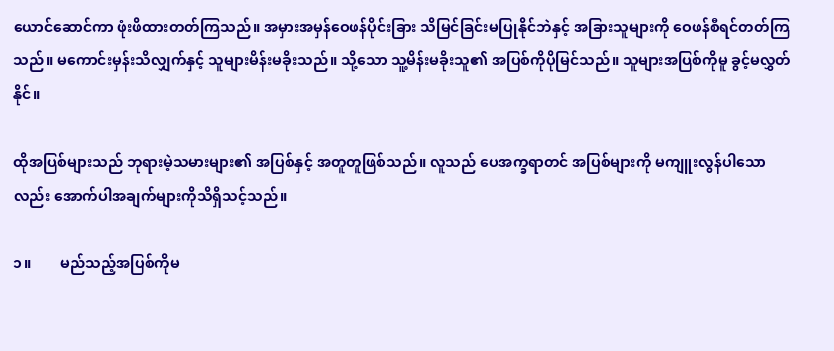ယောင်ဆောင်ကာ ဖုံးဖိထားတတ်ကြသည်။ အမှားအမှန်ဝေဖန်ပိုင်းခြား သိမြင်ခြင်းမပြုနိုင်ဘဲနှင့် အခြားသူများကို ဝေဖန်စီရင်တတ်ကြသည်။ မကောင်းမှန်းသိလျှက်နှင့် သူများမိန်းမခိုးသည်။ သို့သော သူ့မိန်းမခိုးသူ၏ အပြစ်ကိုပိုမြင်သည်။ သူများအပြစ်ကိုမူ ခွင့်မလွှတ်နိုင်။

ထိုအပြစ်များသည် ဘုရားမဲ့သမားများ၏ အပြစ်နှင့် အတူတူဖြစ်သည်။ လူသည် ပေအက္ခရာတင် အပြစ်များကို မကျူးလွန်ပါသောလည်း အောက်ပါအချက်များကိုသိရှိသင့်သည်။

၁။        မည်သည့်အပြစ်ကိုမ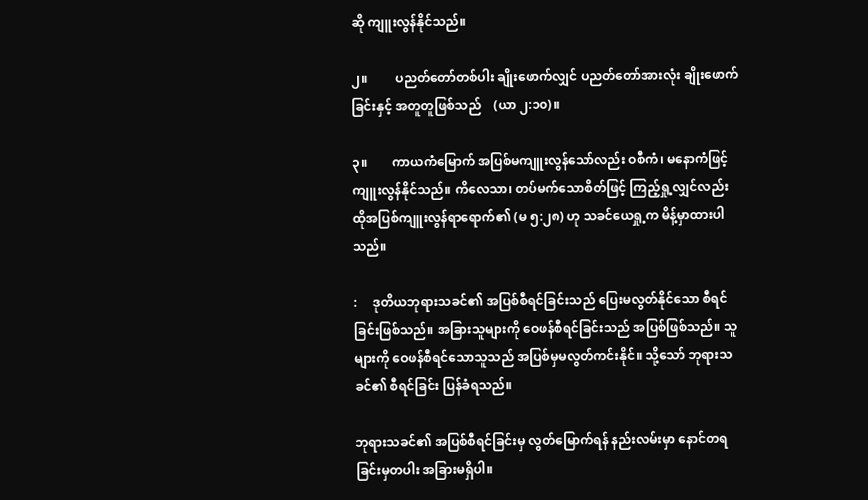ဆို ကျူးလွန်နိုင်သည်။

၂။         ပညတ်တော်တစ်ပါး ချိုးဖောက်လျှင် ပညတ်တော်အားလုံး ချိုးဖောက်ခြင်းနှင့် အတူတူဖြစ်သည်    (ယာ ၂:၁၀)။

၃။        ကာယကံမြောက် အပြစ်မကျူးလွန်သော်လည်း ဝစီကံ၊ မနောကံဖြင့် ကျူးလွန်နိုင်သည်။ ကိလေသာ၊ တပ်မက်သောစိတ်ဖြင့် ကြည့်ရှု့လျှင်လည်း ထိုအပြစ်ကျူးလွန်ရာရောက်၏ (မ ၅:၂၈) ဟု သခင်ယေရှု့က မိန့်မှာထားပါသည်။

:     ဒုတိယဘုရားသခင်၏ အပြစ်စီရင်ခြင်းသည် ပြေးမလွတ်နိုင်သော စီရင်ခြင်းဖြစ်သည်။ အခြားသူများကို ဝေဖန်စီရင်ခြင်းသည် အပြစ်ဖြစ်သည်။ သူများကို ဝေဖန်စီရင်သောသူသည် အပြစ်မှမလွတ်ကင်းနိုင်။ သို့သော် ဘုရားသခင်၏ စီရင်ခြင်း ပြန်ခံရသည်။

ဘုရားသခင်၏ အပြစ်စီရင်ခြင်းမှ လွတ်မြောက်ရန် နည်းလမ်းမှာ နောင်တရခြင်းမှတပါး အခြားမရှိပါ။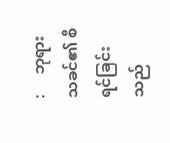:     ဘုရားသခင်၏ စီရင်ခြင်းသည်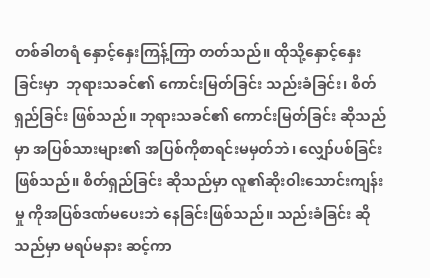တစ်ခါတရံ နှောင့်နှေးကြန့်ကြာ တတ်သည်။ ထိုသို့နှောင့်နှေးခြင်းမှာ  ဘုရားသခင်၏ ကောင်းမြတ်ခြင်း သည်းခံခြင်း၊ စိတ်ရှည်ခြင်း ဖြစ်သည်။ ဘုရားသခင်၏ ကောင်းမြတ်ခြင်း ဆိုသည်မှာ အပြစ်သားများ၏ အပြစ်ကိုစာရင်းမမှတ်ဘဲ၊ လျှော်ပစ်ခြင်းဖြစ်သည်။ စိတ်ရှည်ခြင်း ဆိုသည်မှာ လူ၏ဆိုးဝါးသောင်းကျန်းမှု ကိုအပြစ်ဒဏ်မပေးဘဲ နေခြင်းဖြစ်သည်။ သည်းခံခြင်း ဆိုသည်မှာ မရပ်မနား ဆင့်ကာ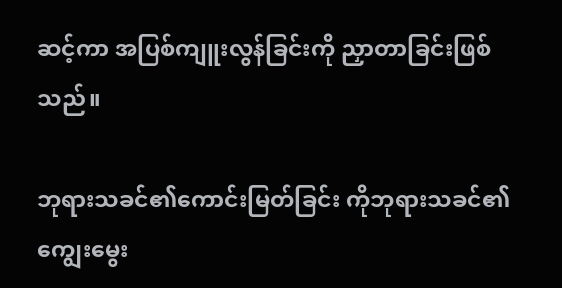ဆင့်ကာ အပြစ်ကျူးလွန်ခြင်းကို ညှာတာခြင်းဖြစ်သည်။

ဘုရားသခင်၏ကောင်းမြတ်ခြင်း ကိုဘုရားသခင်၏ ကျွေးမွေး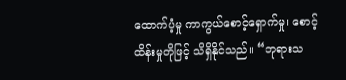ထောက်ပံ့မှု ကာကွယ်စောင့်ရှောက်မှု၊ စောင့်ထိန်းမှုတိုဖြင့် သိရှိနိုင်သည်။ “ဘုရားသ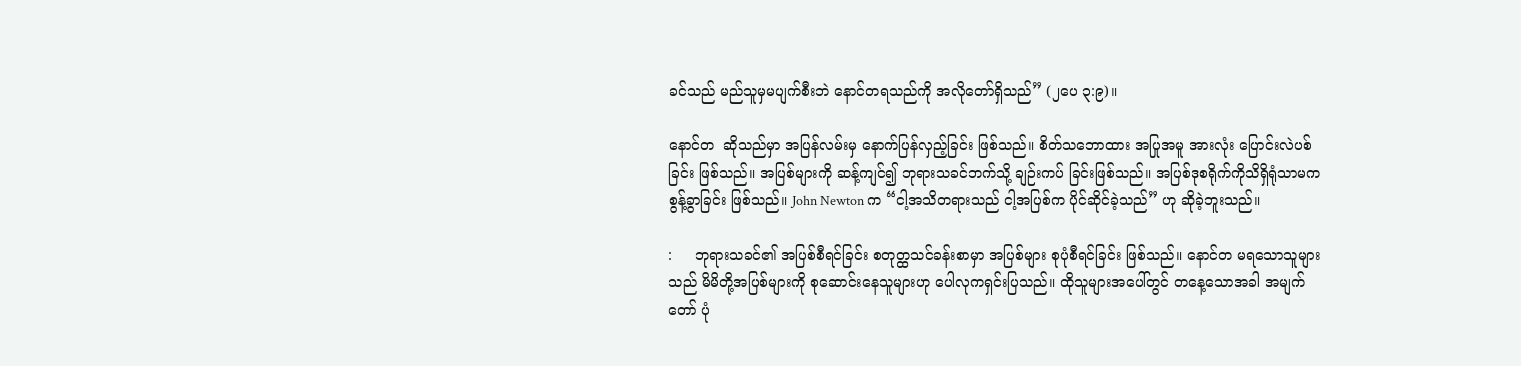ခင်သည် မည်သူမှမပျက်စီးဘဲ နောင်တရသည်ကို အလိုတော်ရှိသည်” (၂ပေ ၃:၉)။

နောင်တ  ဆိုသည်မှာ အပြန်လမ်းမှ နောက်ပြန်လှည့်ခြင်း ဖြစ်သည်။ စိတ်သဘောထား အပြုအမူ အားလုံး ပြောင်းလဲပစ်ခြင်း ဖြစ်သည်။ အပြစ်များကို ဆန့်ကျင်၍ ဘုရားသခင်ဘက်သို့ ချဉ်းကပ် ခြင်းဖြစ်သည်။ အပြစ်ဒုစရိုက်ကိုသိရှိရုံသာမက စွန့်ခွာခြင်း ဖြစ်သည်။ John Newton က “ငါ့အသိတရားသည် ငါ့အပြစ်က ပိုင်ဆိုင်ခဲ့သည်” ဟု ဆိုခဲ့ဘူးသည်။

:     ဘုရားသခင်၏ အပြစ်စီရင်ခြင်း စတုတ္ထသင်ခန်းစာမှာ အပြစ်များ စုပုံစီရင်ခြင်း ဖြစ်သည်။ နောင်တ မရသောသူများသည် မိမိတို့အပြစ်များကို စုဆောင်းနေသူများဟု ပေါလုကရှင်းပြသည်။ ထိုသူများအပေါ်တွင် တနေ့သောအခါ အမျက်တော် ပုံ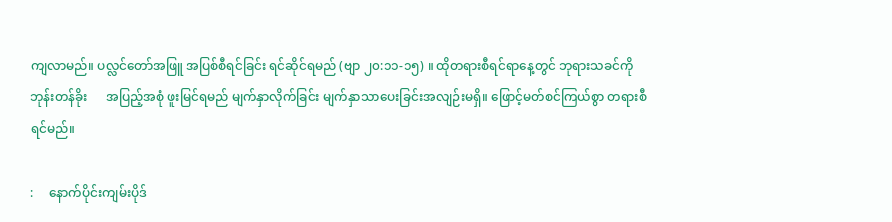ကျလာမည်။ ပလ္လင်တော်အဖြူ အပြစ်စီရင်ခြင်း ရင်ဆိုင်ရမည် (ဗျာ ၂၀:၁၁-၁၅) ။ ထိုတရားစီရင်ရာနေ့တွင် ဘုရားသခင်ကို ဘုန်းတန်ခိုး      အပြည့်အစုံ ဖူးမြင်ရမည် မျက်နှာလိုက်ခြင်း မျက်နှာသာပေးခြင်းအလျဉ်းမရှိ။ ဖြောင့်မတ်စင်ကြယ်စွာ တရားစီရင်မည်။

:     နောက်ပိုင်းကျမ်းပိုဒ်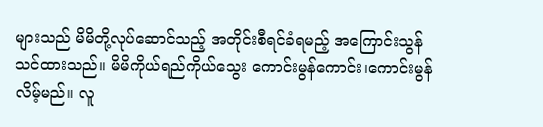များသည် မိမိတို့လုပ်ဆောင်သည့် အတိုင်းစီရင်ခံရမည့် အကြောင်းသွန်သင်ထားသည်။ မိမိကိုယ်ရည်ကိုယ်သွေး ကောင်းမွန်ကောင်း၊ကောင်းမွန်လိမ့်မည်။ လူ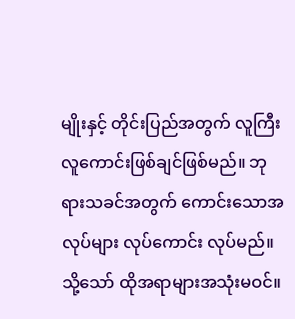မျိုးနှင့် တိုင်းပြည်အတွက် လူကြီး လူကောင်းဖြစ်ချင်ဖြစ်မည်။ ဘုရားသခင်အတွက် ကောင်းသောအလုပ်များ လုပ်ကောင်း လုပ်မည်။ သို့သော် ထိုအရာများအသုံးမဝင်။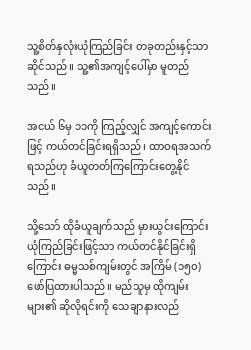သူ့စိတ်နှလုံးယုံကြည်ခြင်း တခုတည်းနှင့်သာ ဆိုင်သည်။ သူ့၏အကျင့်ပေါ်မှာ မူတည်သည်။

အငယ် ၆မှ ၁၁ကို ကြည့်လျှင် အကျင့်ကောင်းဖြင့် ကယ်တင်ခြင်းရရှိသည်၊ ထာဝရအသက်ရသည်ဟု ခံယူတတ်ကြကြောင်းတွေ့နိုင်သည်။

သို့သော် ထိုခံယူချက်သည် မှားယွင်းကြောင်း ယုံကြည်ခြင်းဖြင့်သာ ကယ်တင်နိုင်ခြင်းရှိကြောင်း ဓမ္မသစ်ကျမ်းတွင် အကြိမ် (၁၅၀) ဖော်ပြထားပါသည်။ မည်သူမှ ထိုကျမ်းများ၏ ဆိုလိုရင်းကို သေချာနားလည်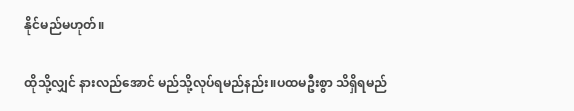နိုင်မည်မဟုတ်။

ထိုသို့လျှင် နားလည်အောင် မည်သို့လုပ်ရမည်နည်း။ပထမဦးစွာ သိရှိရမည်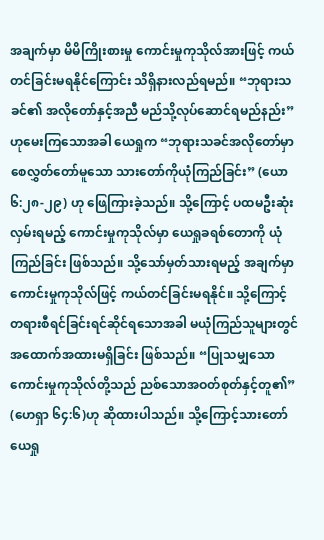အချက်မှာ မိမိကြိုးစားမှု ကောင်းမှုကုသိုလ်အားဖြင့် ကယ်တင်ခြင်းမရနိုင်ကြောင်း သိရှိနားလည်ရမည်။ “ဘုရားသခင်၏ အလိုတော်နှင့်အညီ မည်သို့လုပ်ဆောင်ရမည်နည်း” ဟုမေးကြသောအခါ ယေရှုက “ဘုရားသခင်အလိုတော်မှာ စေလွှတ်တော်မူသော သားတော်ကိုယုံကြည်ခြင်း” (ယော ၆:၂၈-၂၉) ဟု ဖြေကြားခဲ့သည်။ သို့ကြောင့် ပထမဦးဆုံးလှမ်းရမည့် ကောင်းမှုကုသိုလ်မှာ ယေရှုခရစ်တောကို ယုံကြည်ခြင်း ဖြစ်သည်။ သို့သော်မှတ်သားရမည့် အချက်မှာ ကောင်းမှုကုသိုလ်ဖြင့် ကယ်တင်ခြင်းမရနိုင်။ သို့ကြောင့် တရားစီရင်ခြင်းရင်ဆိုင်ရသောအခါ မယုံကြည်သူများတွင် အထောက်အထားမရှိခြင်း ဖြစ်သည်။ “ပြုသမျှသော ကောင်းမှုကုသိုလ်တို့သည် ညစ်သောအဝတ်စုတ်နှင့်တူ၏” (ဟေရှာ ၆၄:၆)ဟု ဆိုထားပါသည်။ သို့ကြောင့်သားတော် ယေရှု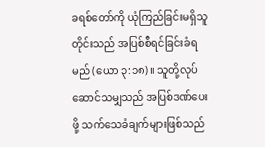ခရစ်တော်ကို ယုံကြည်ခြင်းမရှိသူတိုင်းသည် အပြစ်စီရင်ခြင်းခံရမည် (ယော ၃:၁၈)။ သူတို့လုပ်ဆောင်သမျှသည် အပြစ်ဒဏ်ပေးဖို့ သက်သေခံချက်များဖြစ်သည်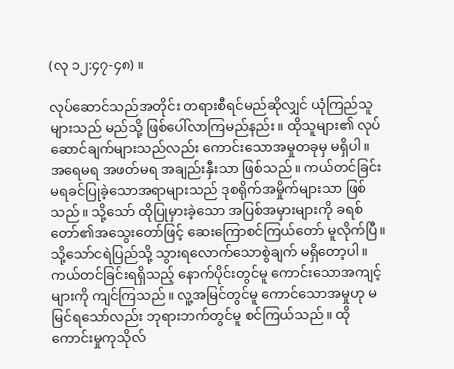(လု ၁၂:၄၇-၄၈) ။

လုပ်ဆောင်သည်အတိုင်း တရားစီရင်မည်ဆိုလျှင် ယုံကြည်သူများသည် မည်သို့ ဖြစ်ပေါ်လာကြမည်နည်း။ ထိုသူများ၏ လုပ်ဆောင်ချက်များသည်လည်း ကောင်းသောအမှုတခုမှ မရှိပါ။ အရေမရ အဖတ်မရ အချည်းနှီးသာ ဖြစ်သည်။ ကယ်တင်ခြင်းမရခင်ပြုခဲ့သောအရာများသည် ဒုစရိုက်အမှိုက်များသာ ဖြစ်သည်။ သို့သော် ထိုပြုမှားခဲ့သော အပြစ်အမှားများကို ခရစ်တော်၏အသွေးတော်ဖြင့် ဆေးကြောစင်ကြယ်တော် မူလိုက်ပြီ။ သို့သော်ငရဲပြည်သို့ သွားရလောက်သောစွဲချက် မရှိတော့ပါ။ ကယ်တင်ခြင်းရရှိသည့် နောက်ပိုင်းတွင်မူ ကောင်းသောအကျင့်များကို ကျင်ကြသည်။ လူ့အမြင်တွင်မူ ကောင်သောအမှုဟု မမြင်ရသော်လည်း ဘုရားဘက်တွင်မူ စင်ကြယ်သည်။ ထိုကောင်းမှုကုသိုလ်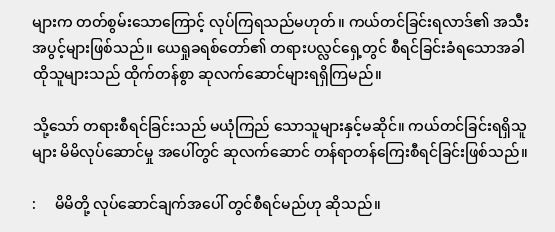များက တတ်စွမ်းသောကြောင့် လုပ်ကြရသည်မဟုတ်။ ကယ်တင်ခြင်းရလာဒ်၏ အသီးအပွင့်များဖြစ်သည်။ ယေရှုခရစ်တော်၏ တရားပလ္လင်ရှေ့တွင် စီရင်ခြင်းခံရသောအခါ ထိုသူများသည် ထိုက်တန်စွာ ဆုလက်ဆောင်များရရှိကြမည်။

သို့သော် တရားစီရင်ခြင်းသည် မယုံကြည် သောသူများနှင့်မဆိုင်။ ကယ်တင်ခြင်းရရှိသူများ မိမိလုပ်ဆောင်မှု အပေါ်တွင် ဆုလက်ဆောင် တန်ရာတန်ကြေးစီရင်ခြင်းဖြစ်သည်။

:     မိမိတို့ လုပ်ဆောင်ချက်အပေါ် တွင်စီရင်မည်ဟု ဆိုသည်။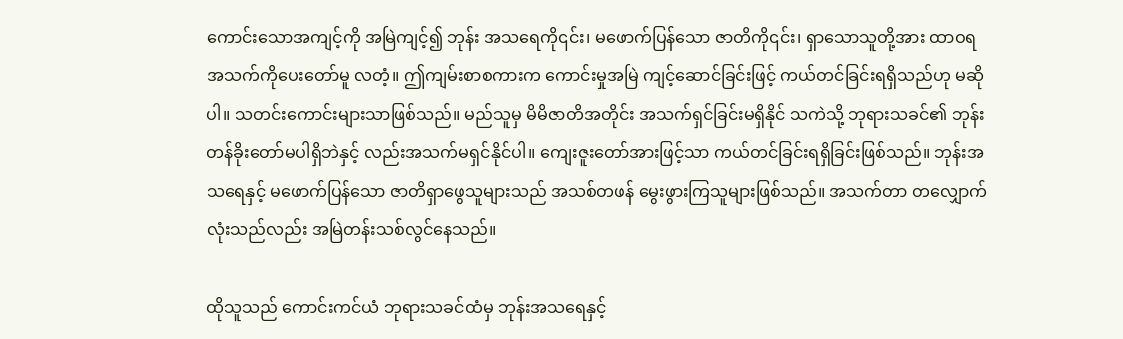ကောင်းသောအကျင့်ကို အမြဲကျင့်၍ ဘုန်း အသရေကို၎င်း၊ မဖောက်ပြန်သော ဇာတိကို၎င်း၊ ရှာသောသူတို့အား ထာဝရအသက်ကိုပေးတော်မူ လတံ့။ ဤကျမ်းစာစကားက ကောင်းမှုအမြဲ ကျင့်ဆောင်ခြင်းဖြင့် ကယ်တင်ခြင်းရရှိသည်ဟု မဆိုပါ။ သတင်းကောင်းများသာဖြစ်သည်။ မည်သူမှ မိမိဇာတိအတိုင်း အသက်ရှင်ခြင်းမရှိနိုင် သကဲသို့ ဘုရားသခင်၏ ဘုန်းတန်ခိုးတော်မပါရှိဘဲနှင့် လည်းအသက်မရှင်နိုင်ပါ။ ကျေးဇူးတော်အားဖြင့်သာ ကယ်တင်ခြင်းရရှိခြင်းဖြစ်သည်။ ဘုန်းအသရေနှင့် မဖောက်ပြန်သော ဇာတိရှာဖွေသူများသည် အသစ်တဖန် မွေးဖွားကြသူများဖြစ်သည်။ အသက်တာ တလျှောက်လုံးသည်လည်း အမြဲတန်းသစ်လွင်နေသည်။

ထိုသူသည် ကောင်းကင်ယံ ဘုရားသခင်ထံမှ ဘုန်းအသရေနှင့်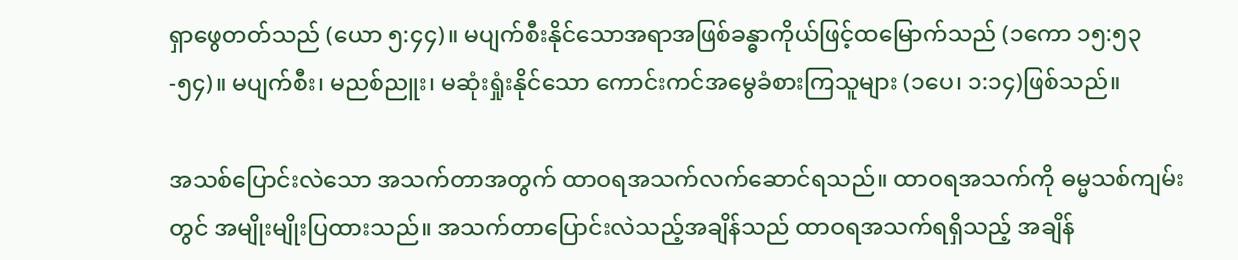ရှာဖွေတတ်သည် (ယော ၅:၄၄)။ မပျက်စီးနိုင်သောအရာအဖြစ်ခန္ဓာကိုယ်ဖြင့်ထမြောက်သည် (၁ကော ၁၅:၅၃-၅၄)။ မပျက်စီး၊ မညစ်ညူး၊ မဆုံးရှုံးနိုင်သော ကောင်းကင်အမွေခံစားကြသူများ (၁ပေ၊ ၁:၁၄)ဖြစ်သည်။

အသစ်ပြောင်းလဲသော အသက်တာအတွက် ထာဝရအသက်လက်ဆောင်ရသည်။ ထာဝရအသက်ကို ဓမ္မသစ်ကျမ်းတွင် အမျိုးမျိုးပြထားသည်။ အသက်တာပြောင်းလဲသည့်အချိန်သည် ထာဝရအသက်ရရှိသည့် အချိန်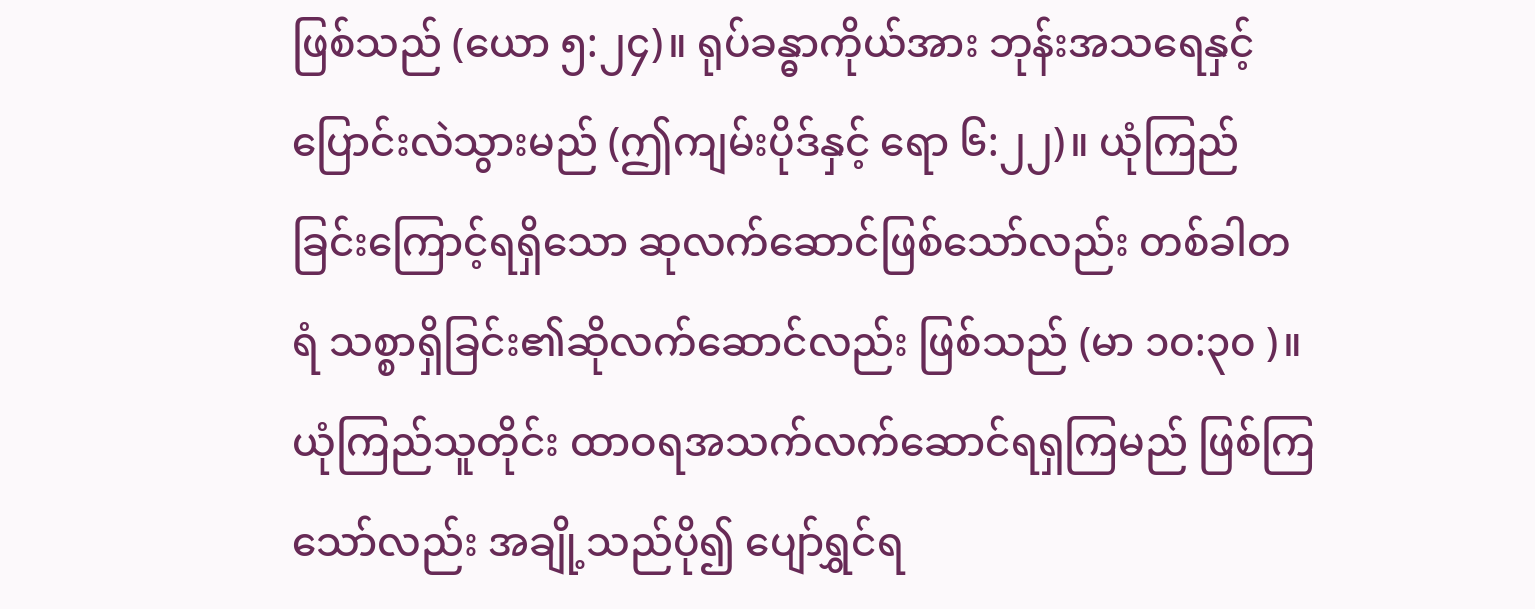ဖြစ်သည် (ယော ၅:၂၄)။ ရုပ်ခန္ဓာကိုယ်အား ဘုန်းအသရေနှင့် ပြောင်းလဲသွားမည် (ဤကျမ်းပိုဒ်နှင့် ရော ၆:၂၂)။ ယုံကြည်ခြင်းကြောင့်ရရှိသော ဆုလက်ဆောင်ဖြစ်သော်လည်း တစ်ခါတရံ သစ္စာရှိခြင်း၏ဆိုလက်ဆောင်လည်း ဖြစ်သည် (မာ ၁၀:၃၀ )။ ယုံကြည်သူတိုင်း ထာဝရအသက်လက်ဆောင်ရရှကြမည် ဖြစ်ကြသော်လည်း အချို့သည်ပို၍ ပျော်ရွှင်ရ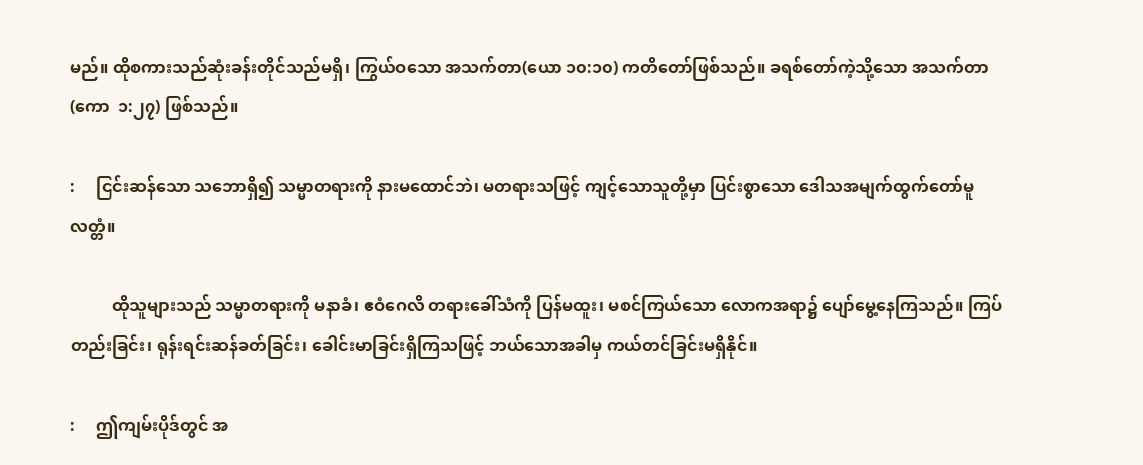မည်။ ထိုစကားသည်ဆုံးခန်းတိုင်သည်မရှိ၊ ကြွယ်ဝသော အသက်တာ(ယော ၁၀:၁၀) ကတိတော်ဖြစ်သည်။ ခရစ်တော်ကဲ့သို့သော အသက်တာ (ကော  ၁:၂၇) ဖြစ်သည်။

:     ငြင်းဆန်သော သဘောရှိ၍ သမ္မာတရားကို နားမထောင်ဘဲ၊ မတရားသဖြင့် ကျင့်သောသူတို့မှာ ပြင်းစွာသော ဒေါသအမျက်ထွက်တော်မူ လတ္တံ။

          ထိုသူများသည် သမ္မာတရားကို မနာခံ၊ ဧဝံဂေလိ တရားခေါ်သံကို ပြန်မထူး၊ မစင်ကြယ်သော လောကအရာ၌ ပျော်မွေ့နေကြသည်။ ကြပ်တည်းခြင်း၊ ရုန်းရင်းဆန်ခတ်ခြင်း၊ ခေါင်းမာခြင်းရှိကြသဖြင့် ဘယ်သောအခါမှ ကယ်တင်ခြင်းမရှိနိုင်။

:     ဤကျမ်းပိုဒ်တွင် အ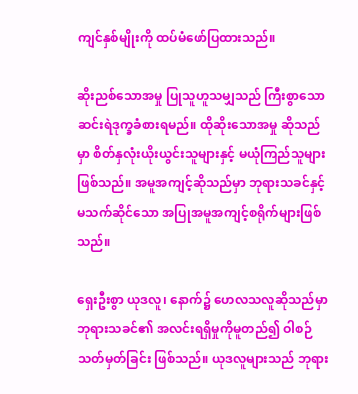ကျင်နှစ်မျိုးကို ထပ်မံဖော်ပြထားသည်။

ဆိုးညစ်သောအမှု ပြုသူဟူသမျှသည် ကြီးစွာသော ဆင်းရဲဒုက္ခခံစားရမည်။ ထိုဆိုးသောအမှု ဆိုသည်မှာ စိတ်နှလုံးယိုးယွင်းသူများနှင့် မယုံကြည်သူများဖြစ်သည်။ အမူအကျင့်ဆိုသည်မှာ ဘုရားသခင်နှင့် မသက်ဆိုင်သော အပြုအမူအကျင့်စရိုက်များဖြစ်သည်။

ရှေးဦးစွာ ယုဒလူ၊ နောက်၌ ဟေလသလူဆိုသည်မှာ ဘုရားသခင်၏ အလင်းရရှိမှုကိုမူတည်၍ ဝါစဉ်သတ်မှတ်ခြင်း ဖြစ်သည်။ ယုဒလူများသည် ဘုရား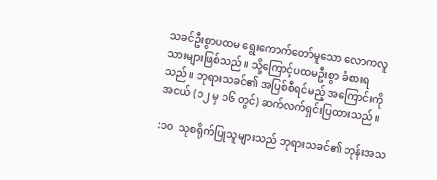သခင်ဦးစွာပထမ ရွေးကောက်တော်မူသော လောကလူသားများဖြစ်သည်။ သို့ကြောင့်ပထမဦးစွာ ခံစားရသည်။ ဘုရားသခင်၏ အပြစ်စီရင်မည့် အကြောင်းကို အငယ် (၁၂ မှ ၁၆ တွင်) ဆက်လက်ရှင်းပြထားသည်။

:၁၀  သုစရိုက်ပြုသူများသည် ဘုရားသခင်၏ ဘုန်းအသ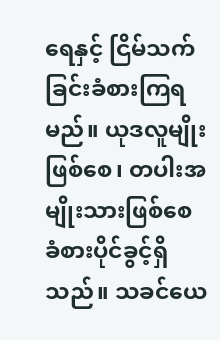ရေနှင့် ငြိမ်သက်ခြင်းခံစားကြရမည်။ ယုဒလူမျိုးဖြစ်စေ၊ တပါးအမျိုးသားဖြစ်စေ ခံစားပိုင်ခွင့်ရှိသည်။ သခင်ယေ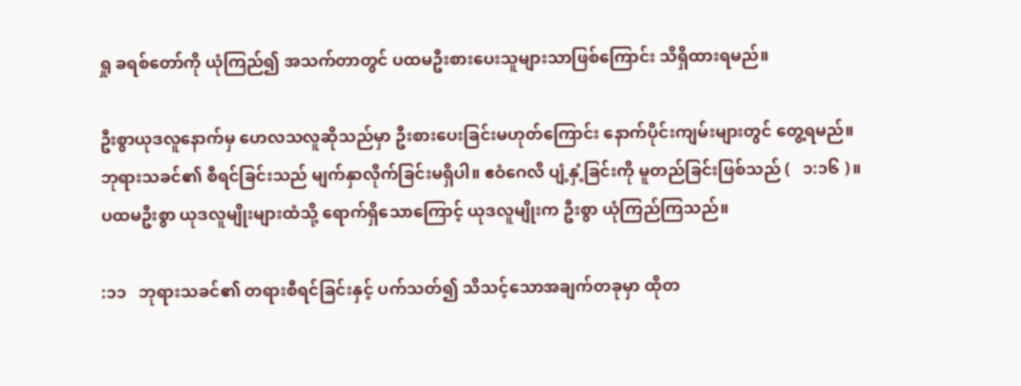ရှု ခရစ်တော်ကို ယုံကြည်၍ အသက်တာတွင် ပထမဦးစားပေးသူများသာဖြစ်ကြောင်း သိရှိထားရမည်။

ဦးစွာယုဒလူနောက်မှ ဟေလသလူဆိုသည်မှာ ဦးစားပေးခြင်းမဟုတ်ကြောင်း နောက်ပိုင်းကျမ်းများတွင် တွေ့ရမည်။ ဘုရားသခင်၏ စီရင်ခြင်းသည် မျက်နှာလိုက်ခြင်းမရှိပါ။ ဧဝံဂေလိ ပျံ့နှံ့ခြင်းကို မူတည်ခြင်းဖြစ်သည် (   ၁:၁၆ )။ ပထမဦးစွာ ယုဒလူမျိုးများထံသို့ ရောက်ရှိသောကြောင့် ယုဒလူမျိုးက ဦးစွာ ယုံကြည်ကြသည်။

:၁၁   ဘုရားသခင်၏ တရားစီရင်ခြင်းနှင့် ပက်သတ်၍ သိသင့်သောအချက်တခုမှာ ထိုတ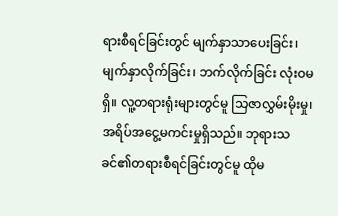ရားစီရင်ခြင်းတွင် မျက်နှာသာပေးခြင်း၊ မျက်နှာလိုက်ခြင်း၊ ဘက်လိုက်ခြင်း လုံးဝမရှိ။ လူ့တရားရုံးများတွင်မူ သြဇာလွှမ်းမိုးမှု၊ အရိပ်အငွေ့မကင်းမှုရှိသည်။ ဘုရားသခင်၏တရားစီရင်ခြင်းတွင်မူ ထိုမ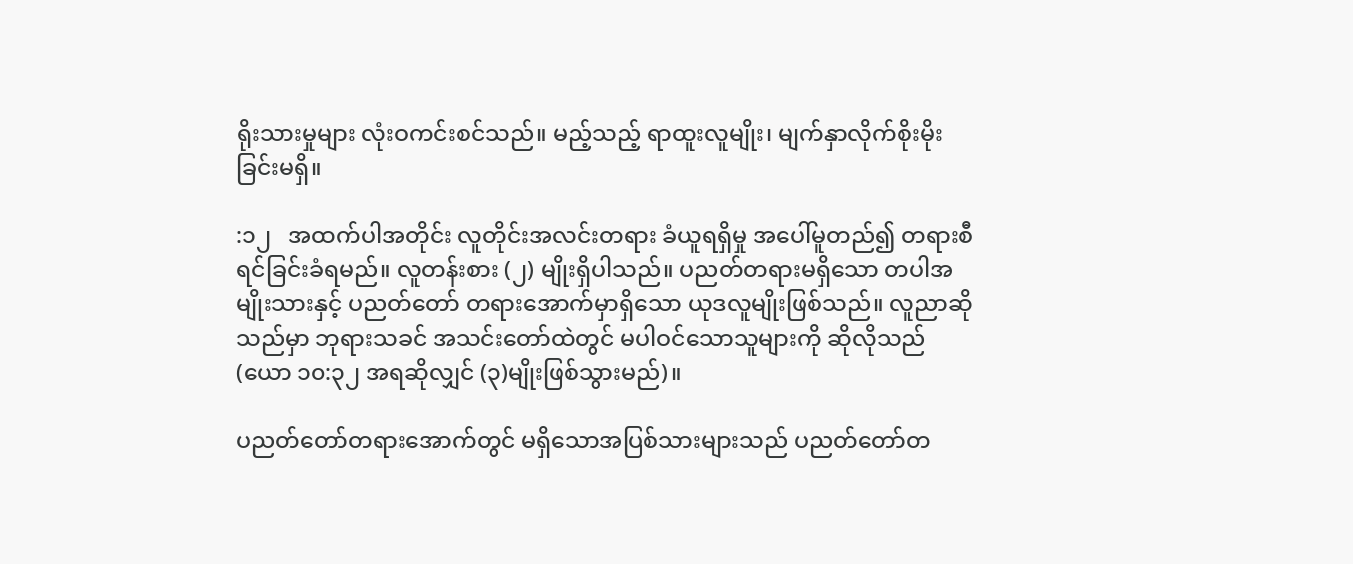ရိုးသားမှုများ လုံးဝကင်းစင်သည်။ မည့်သည့် ရာထူးလူမျိုး၊ မျက်နှာလိုက်စိုးမိုးခြင်းမရှိ။

:၁၂   အထက်ပါအတိုင်း လူတိုင်းအလင်းတရား ခံယူရရှိမှု အပေါ်မူတည်၍ တရားစီရင်ခြင်းခံရမည်။ လူတန်းစား (၂) မျိုးရှိပါသည်။ ပညတ်တရားမရှိသော တပါအမျိုးသားနှင့် ပညတ်တော် တရားအောက်မှာရှိသော ယုဒလူမျိုးဖြစ်သည်။ လူညာဆိုသည်မှာ ဘုရားသခင် အသင်းတော်ထဲတွင် မပါဝင်သောသူများကို ဆိုလိုသည် (ယော ၁၀:၃၂ အရဆိုလျှင် (၃)မျိုးဖြစ်သွားမည်)။

ပညတ်တော်တရားအောက်တွင် မရှိသောအပြစ်သားများသည် ပညတ်တော်တ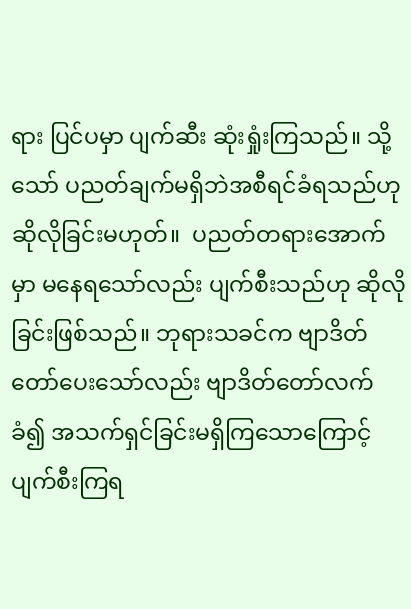ရား ပြင်ပမှာ ပျက်ဆီး ဆုံးရှုံးကြသည်။ သို့သော် ပညတ်ချက်မရှိဘဲအစီရင်ခံရသည်ဟု ဆိုလိုခြင်းမဟုတ်။  ပညတ်တရားအောက်မှာ မနေရသော်လည်း ပျက်စီးသည်ဟု ဆိုလိုခြင်းဖြစ်သည်။ ဘုရားသခင်က ဗျာဒိတ်တော်ပေးသော်လည်း ဗျာဒိတ်တော်လက်ခံ၍ အသက်ရှင်ခြင်းမရှိကြသောကြောင့် ပျက်စီးကြရ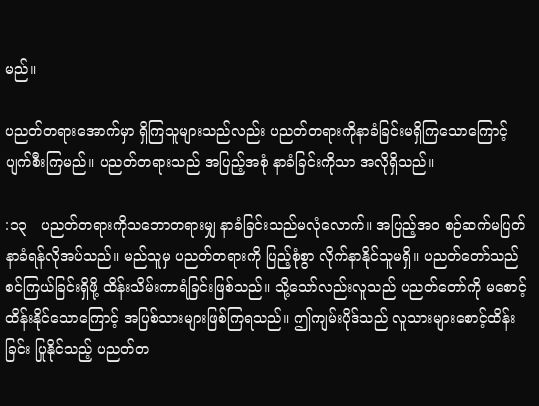မည်။

ပညတ်တရားအောက်မှာ ရှိကြသူများသည်လည်း ပညတ်တရားကိုနာခံခြင်းမရှိကြသောကြောင့် ပျက်စီးကြမည်။ ပညတ်တရားသည် အပြည့်အစုံ နာခံခြင်းကိုသာ အလိုရှိသည်။

:၁၃   ပညတ်တရားကိုသဘောတရားမျှ နာခံခြင်းသည်မလုံလောက်။ အပြည့်အဝ စဉ်ဆက်မပြတ်နာခံရန်လိုအပ်သည်။ မည်သူမှ ပညတ်တရားကို ပြည့်စုံစွာ လိုက်နာနိုင်သူမရှိ။ ပညတ်တော်သည် စင်ကြယ်ခြင်းရှိဖို့ ထိန်းသိမ်းကာရံခြင်းဖြစ်သည်။ သို့သော်လည်းလူသည် ပညတ်တော်ကို မစောင့်ထိန်းနိုင်သောကြောင့် အပြစ်သားများဖြစ်ကြရသည်။ ဤကျမ်းပိုဒ်သည် လူသားများစောင့်ထိန်းခြင်း ပြုနိုင်သည့် ပညတ်တ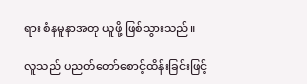ရား စံနမူနာအတု ယူဖို့ ဖြစ်သွားသည်။

လူသည် ပညတ်တော်စောင့်ထိန်းခြင်းဖြင့်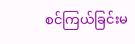စင်ကြယ်ခြင်းမ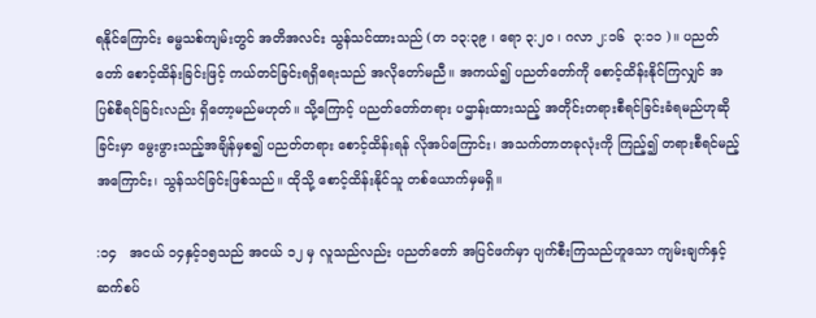ရနိုင်ကြောင်း ဓမ္မသစ်ကျမ်းတွင် အတိအလင်း သွန်သင်ထားသည် (တ ၁၃:၃၉ ၊ ရော ၃:၂၀ ၊ ဂလာ ၂:၁၆  ၃:၁၁ )။ ပညတ်တော် စောင့်ထိန်းခြင်းဖြင့် ကယ်တင်ခြင်းရရှိရေးသည် အလိုတော်မညီ။ အကယ်၍ ပညတ်တော်ကို စောင့်ထိန်းနိုင်ကြလျှင် အပြစ်စီရင်ခြင်းလည်း ရှိတော့မည်မဟုတ်။ သို့ကြောင့် ပညတ်တော်တရား ပဌာန်းထားသည့် အတိုင်းတရားစီရင်ခြင်းခံရမည်ဟုဆိုခြင်းမှာ မွေးဖွားသည့်အချိန်မှစ၍ ပညတ်တရား စောင့်ထိန်းရန် လိုအပ်ကြောင်း၊ အသက်တာတခုလုံးကို ကြည့်၍ တရားစီရင်မည့်အကြောင်း၊ သွန်သင်ခြင်းဖြစ်သည်။ ထိုသို့ စောင့်ထိန်းနိုင်သူ တစ်ယောက်မှမရှိ။

:၁၄   အငယ် ၁၄နှင့်၁၅သည် အငယ် ၁၂ မှ လူသည်လည်း ပညတ်တော် အပြင်ဖက်မှာ ပျက်စီးကြသည်ဟူသော ကျမ်းချက်နှင့်ဆက်စပ်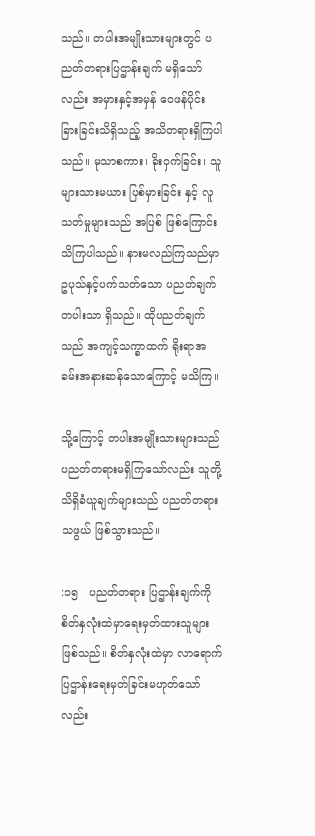သည်။ တပါးအမျိုးသားများတွင် ပညတ်တရားပြဌာန်းချက် မရှိသော်လည်း အမှားနှင့်အမှန် ဝေဖန်ပိုင်းခြားခြင်းသိရှိသည့် အသိတရားရှိကြပါသည်။ မုသာစကား၊ ခိုးဝှက်ခြင်း၊ သူများသားမယား ပြစ်မှားခြင်း နှင့် လူသတ်မှုများသည် အပြစ် ဖြစ်ကြောင်းသိကြပါသည်။ နားမလည်ကြသည်မှာ ဥပုသ်နှင့်ပက်သတ်သော ပညတ်ချက်တပါးသာ ရှိသည်။ ထိုပညတ်ချက်သည် အကျင့်သက္ခာထက် ရိုးရာအခမ်းအနားဆန်သောကြောင့် မသိကြ။

သို့ကြောင့် တပါးအမျိုးသားများသည် ပညတ်တရားမရှိကြသော်လည်း သူတို့သိရှိခံယူချက်များသည် ပညတ်တရားသဖွယ် ဖြစ်သွားသည်။

:၁၅   ပညတ်တရား ပြဌာန်းချက်ကို စိတ်နှလုံးထဲမှာရေးမှတ်ထားသူများဖြစ်သည်။ စိတ်နှလုံးထဲမှာ လာရောက်ပြဌာန်းရေးမှတ်ခြင်းမဟုတ်သော်လည်း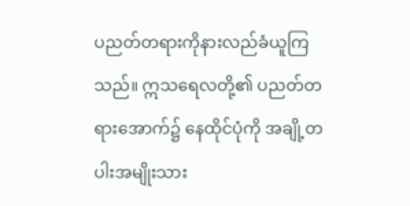ပညတ်တရားကိုနားလည်ခံယူကြသည်။ ဣသရေလတို့၏ ပညတ်တရားအောက်၌ နေထိုင်ပုံကို အချို့တပါးအမျိုးသား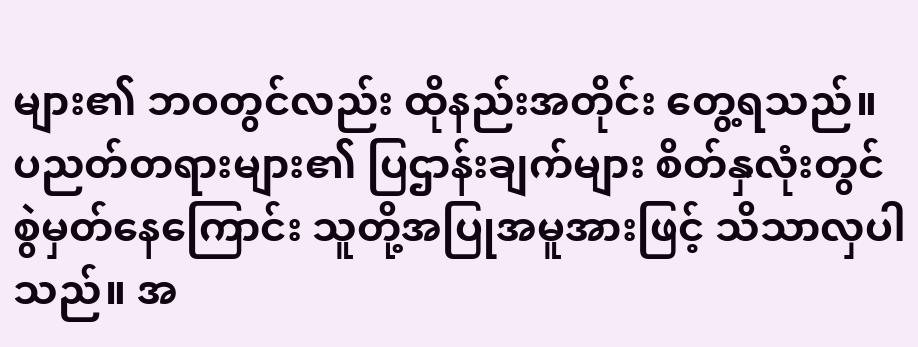များ၏ ဘဝတွင်လည်း ထိုနည်းအတိုင်း တွေ့ရသည်။ ပညတ်တရားများ၏ ပြဌာန်းချက်များ စိတ်နှလုံးတွင် စွဲမှတ်နေကြောင်း သူတို့အပြုအမူအားဖြင့် သိသာလှပါသည်။ အ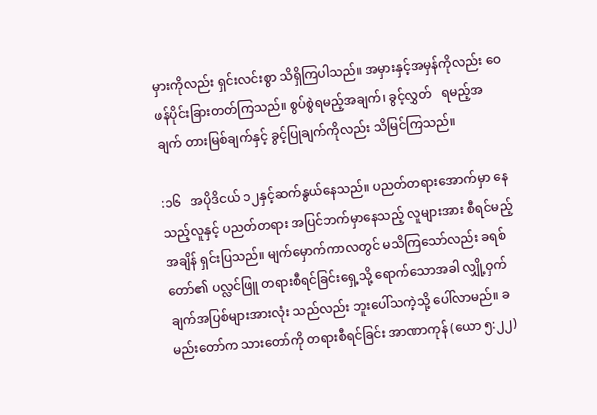မှားကိုလည်း ရှင်းလင်းစွာ သိရှိကြပါသည်။ အမှားနှင့်အမှန်ကိုလည်း ဝေဖန်ပိုင်းခြားတတ်ကြသည်။ စွပ်စွဲရမည့်အချက်၊ ခွင့်လွှတ်   ရမည့်အချက် တားမြစ်ချက်နှင့် ခွင့်ပြုချက်ကိုလည်း သိမြင်ကြသည်။

:၁၆   အပိုဒိငယ် ၁၂နှင့်ဆက်နွယ်နေသည်။ ပညတ်တရားအောက်မှာ နေသည့်လူနှင့် ပညတ်တရား အပြင်ဘက်မှာနေသည့် လူများအား စီရင်မည့်အချိန် ရှင်းပြသည်။ မျက်မှောက်ကာလတွင် မသိကြသော်လည်း ခရစ်တော်၏ ပလ္လင်ဖြူ တရားစီရင်ခြင်းရှေ့သို့ ရောက်သောအခါ လျှို့ဝှက်ချက်အပြစ်များအားလုံး သည်လည်း ဘူးပေါ်သကဲ့သို့ ပေါ်လာမည်။ ခမည်းတော်က သားတော်ကို တရားစီရင်ခြင်း အာဏာကုန် (ယော ၅:၂၂)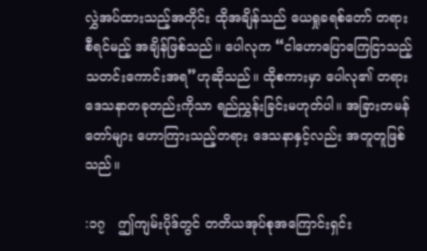လွှဲအပ်ထားသည့်အတိုင်း ထိုအချိန်သည် ယေရှုခရစ်တော် တရားစီရင်မည့် အချိန်ဖြစ်သည်။ ပေါလုက “ငါဟောပြောကြေငြာသည့် သတင်းကောင်းအရ”ဟုဆိုသည်။ ထိုစကားမှာ ပေါလု၏ တရားဒေသနာတခုတည်းကိုသာ ရည်ညွှန်းခြင်းမဟုတ်ပါ။ အခြားတမန်တော်များ ဟောကြားသည့်တရား ဒေသနာနှင့်လည်း အတူတူဖြစ်သည်။

:၁၇   ဤကျမ်းပိုဒ်တွင် တတိယအုပ်စုအကြောင်းရှင်း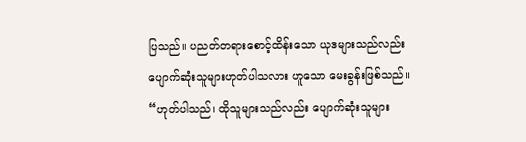ပြသည်။ ပညတ်တရားစောင့်ထိန်းသော ယုဒများသည်လည်း ပျောက်ဆုံးသူများဟုတ်ပါသလား ဟူသော မေးခွန်းဖြစ်သည်။ “ဟုတ်ပါသည်၊ ထိုသူများသည်လည်း ပျောက်ဆုံးသူများ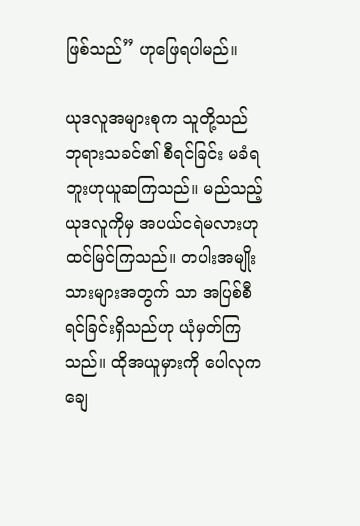ဖြစ်သည်” ဟုဖြေရပါမည်။

ယုဒလူအများစုက သူတို့သည် ဘုရားသခင်၏ စီရင်ခြင်း မခံရဘူးဟုယူဆကြသည်။ မည်သည့်ယုဒလူကိုမှ အပယ်ငရဲမလားဟု ထင်မြင်ကြသည်။ တပါးအမျိုးသားများအတွက် သာ အပြစ်စီရင်ခြင်းရှိသည်ဟု ယုံမှတ်ကြသည်။ ထိုအယူမှားကို ပေါလုက ချေ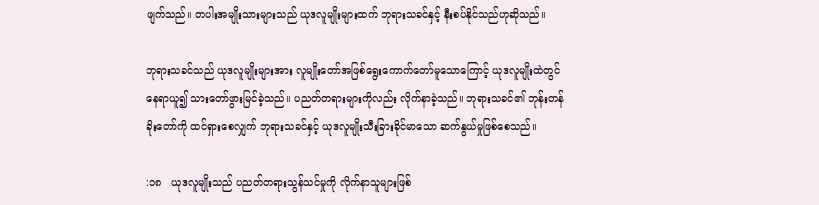ဖျက်သည်။ တပါးအမျိုးသားများသည် ယုဒလူမျိုးများထက် ဘုရားသခင်နှင့် နီးစပ်နိုင်သည်ဟုဆိုသည်။

ဘုရားသခင်သည် ယုဒလူမျိုးများအား လူမျိုးတော်အဖြစ်ရွေးကောက်တော်မူသောကြောင့် ယုဒလူမျိုးထဲတွင် နေရာယူ၍ သားတော်ဖွားမြင်ခဲ့သည်။ ပညတ်တရားများကိုလည်း လိုက်နာခဲ့သည်။ ဘုရားသခင်၏ ဘုန်းတန်ခိုးတော်ကို ထင်ရှားစေလျှက် ဘုရားသခင်နှင့် ယုဒလူမျိုးသီးခြားခိုင်မာသော ဆက်နွယ်မှုဖြစ်စေသည်။

:၁၈   ယုဒလူမျိုးသည် ပညတ်တရားသွန်သင်မှုကို လိုက်နာသူများဖြစ်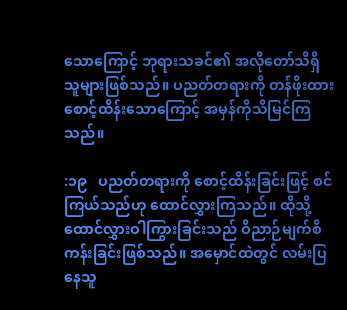သောကြောင့် ဘုရားသခင်၏ အလိုတော်သိရှိသူများဖြစ်သည်။ ပညတ်တရားကို တန်ဖိုးထားစောင့်ထိန်းသောကြောင့် အမှန်ကိုသိမြင်ကြသည်။

:၁၉   ပညတ်တရားကို စောင့်ထိန်းခြင်းဖြင့် စင်ကြယ်သည်ဟု ထောင်လွှားကြသည်။ ထိုသို့ ထောင်လွှားဝါကြွားခြင်းသည် ဝိညာဉ်မျက်စိကန်းခြင်းဖြစ်သည်။ အမှောင်ထဲတွင် လမ်းပြနေသူ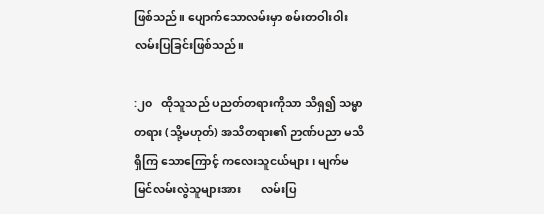ဖြစ်သည်။ ပျောက်သောလမ်းမှာ စမ်းတဝါးဝါးလမ်းပြခြင်းဖြစ်သည်။

:၂၀   ထိုသူသည် ပညတ်တရားကိုသာ သိရှ၍ သမ္မာတရား (သို့မဟုတ်) အသိတရား၏ ဉာဏ်ပညာ မသိရှိကြ သောကြောင့် ကလေးသူငယ်များ၊ မျက်မမြင်လမ်းလွဲသူများအား       လမ်းပြ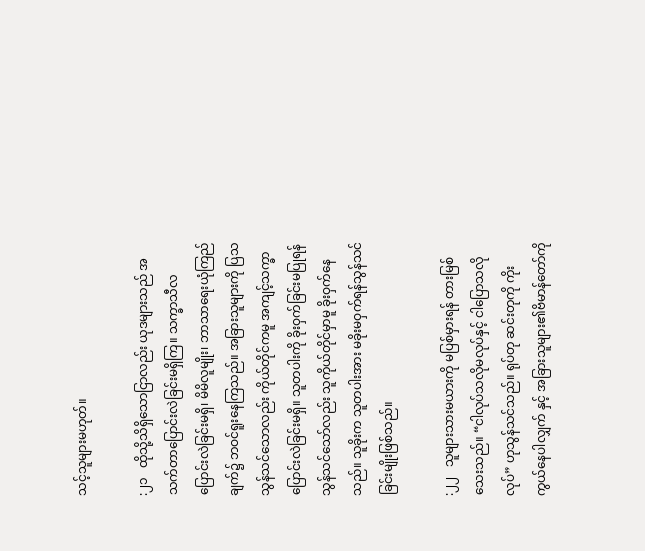သင့်သူများမဟုတ်။

:၂၁   ထိုသို့သိရှိသောငြာလည်း ယုဒများသည် အသက်တာပြောင်းလဲခြင်းမရှိကြ။ သက္ခာသီလပြောင်းလဲခြင်းမရှိ၊ မိမိလူမျိုး၊ ဘာသာရေးယုံကြည်ချက်၌ ဘဝင်ရူးနေကြသည်။ အခြားသူများကို ပြသသွန်သင်သောလည်း ကိုယ်တိုင်ကမူ အကျင့်သက္ခာပြောင်းလဲခြင်းမရှိ။ သူတပါးကို ခိုးဝှက်ခြင်းမပြုရန်သွန်သင်သော်လည်း သူကိုယ်တိုင်မှာမူ ခိုးဝှက်နေသည်။ သူခိုးက သူတပါးအား မခိုးမဝှက်ရန်သွန်သင်ခြင်းမျိုးဖြစ်သည်။

:၂၂   သူများသားမယားကို မပြစ်မှားရန် တားမြစ်သေးသည်။ “ငါလုပ်သလိုမလုပ်နှင့် ငါပြောသလိုလုပ်” ဟုသွန်သင်သည်။ ရုပ်တု ဆင်းတုကို ကိုးကွယ်နေပါလျှက် နှင့် အခြားသူများ၏ဗိမာန်တော်ကို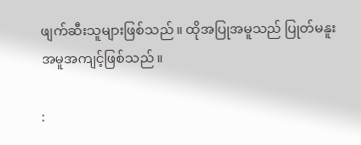ဖျက်ဆီးသူများဖြစ်သည်။ ထိုအပြုအမူသည် ပြုတ်မနူးအမူအကျင့်ဖြစ်သည်။

: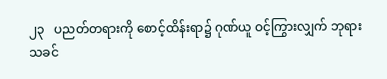၂၃   ပညတ်တရားကို စောင့်ထိန်းရာ၌ ဂုဏ်ယူ ဝင့်ကြွားလျှက် ဘုရားသခင်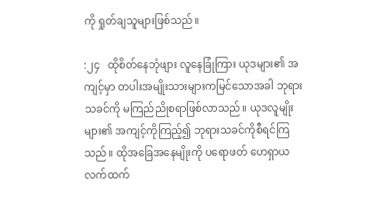ကို ရှုတ်ချသူများဖြစ်သည်။

:၂၄   ထိုစိတ်နေဘုံဖျား လူနေခြုံကြား ယုဒများ၏ အကျင့်မှာ တပါးအမျိုးသားများကမြင်သောအခါ ဘုရားသခင်ကို မကြည်ညိုစရာဖြစ်လာသည်။ ယုဒလူမျိုးများ၏ အကျင့်ကိုကြည့်၍ ဘုရားသခင်ကိုစီရင်ကြသည်။ ထိုအခြေအနေမျိုးကို ပရောဖတ် ဟေရှာယလက်ထက်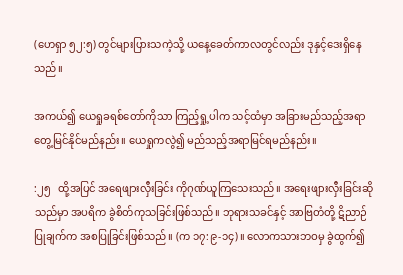(ဟေရှာ ၅၂:၅) တွင်များပြားသကဲ့သို့ ယနေ့ခေတ်ကာလတွင်လည်း ဒုနှင့်ဒေးရှိနေသည်။

အကယ်၍ ယေရှုခရစ်တော်ကိုသာ ကြည့်ရှု့ပါက သင့်ထံမှာ အခြားမည်သည့်အရာတွေ့မြင်နိုင်မည်နည်း။ ယေရှုကလွဲ၍ မည်သည့်အရာမြင်ရမည်နည်း။

:၂၅   ထို့အပြင် အရေဖျားလှီးခြင်း ကိုဂုဏ်ယူကြသေးသည်။ အရေးဖျားလှီးခြင်းဆိုသည်မှာ အပရိက ခွဲစိတ်ကုသခြင်းဖြစ်သည်။ ဘုရားသခင်နှင့် အာဗြတံတို့ ဋိညာဉ်ပြုချက်က အစပြုခြင်းဖြစ်သည်။ (က ၁၇:၉-၁၄)။ လောကသားဘဝမှ ခွဲထွက်၍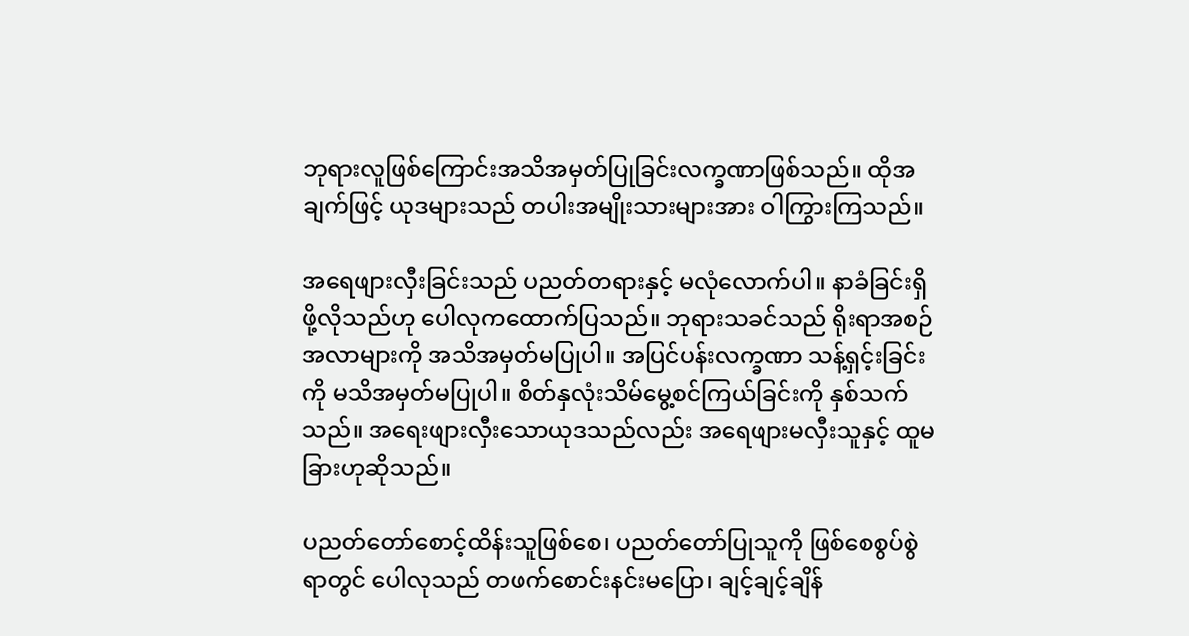ဘုရားလူဖြစ်ကြောင်းအသိအမှတ်ပြုခြင်းလက္ခဏာဖြစ်သည်။ ထိုအချက်ဖြင့် ယုဒများသည် တပါးအမျိုးသားများအား ဝါကြွားကြသည်။

အရေဖျားလှီးခြင်းသည် ပညတ်တရားနှင့် မလုံလောက်ပါ။ နာခံခြင်းရှိဖို့လိုသည်ဟု ပေါလုကထောက်ပြသည်။ ဘုရားသခင်သည် ရိုးရာအစဉ်အလာများကို အသိအမှတ်မပြုပါ။ အပြင်ပန်းလက္ခဏာ သန့်ရှင့်းခြင်းကို မသိအမှတ်မပြုပါ။ စိတ်နှလုံးသိမ်မွေ့စင်ကြယ်ခြင်းကို နှစ်သက်သည်။ အရေးဖျားလှီးသောယုဒသည်လည်း အရေဖျားမလှီးသူနှင့် ထူမခြားဟုဆိုသည်။

ပညတ်တော်စောင့်ထိန်းသူဖြစ်စေ၊ ပညတ်တော်ပြုသူကို ဖြစ်စေစွပ်စွဲရာတွင် ပေါလုသည် တဖက်စောင်းနင်းမပြော၊ ချင့်ချင့်ချိန်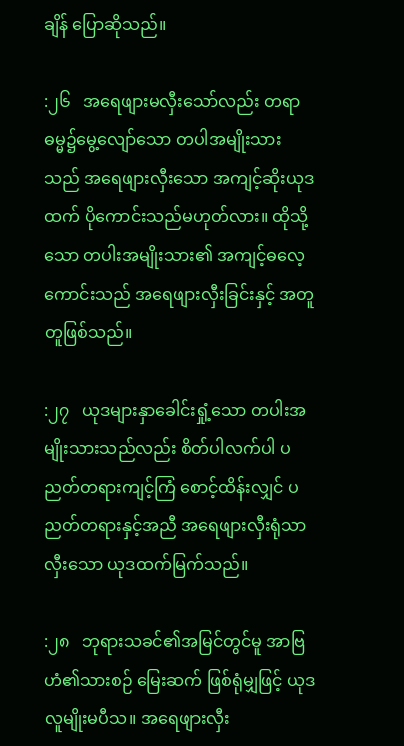ချိန် ပြောဆိုသည်။

:၂၆   အရေဖျားမလှီးသော်လည်း တရာဓမ္မ၌မွေ့လျော်သော တပါအမျိုးသားသည် အရေဖျားလှီးသော အကျင့်ဆိုးယုဒထက် ပိုကောင်းသည်မဟုတ်လား။ ထိုသို့သော တပါးအမျိုးသား၏ အကျင့်ဓလေ့ကောင်းသည် အရေဖျားလှီးခြင်းနှင့် အတူတူဖြစ်သည်။

:၂၇   ယုဒများနှာခေါင်းရှုံ့သော တပါးအမျိုးသားသည်လည်း စိတ်ပါလက်ပါ ပညတ်တရားကျင့်ကြံ စောင့်ထိန်းလျှင် ပညတ်တရားနှင့်အညီ အရေဖျားလှီးရုံသာလှီးသော ယုဒထက်မြက်သည်။

:၂၈   ဘုရားသခင်၏အမြင်တွင်မူ အာဗြဟံ၏သားစဉ် မြေးဆက် ဖြစ်ရုံမျှဖြင့် ယုဒလူမျိုးမပီသ။ အရေဖျားလှီး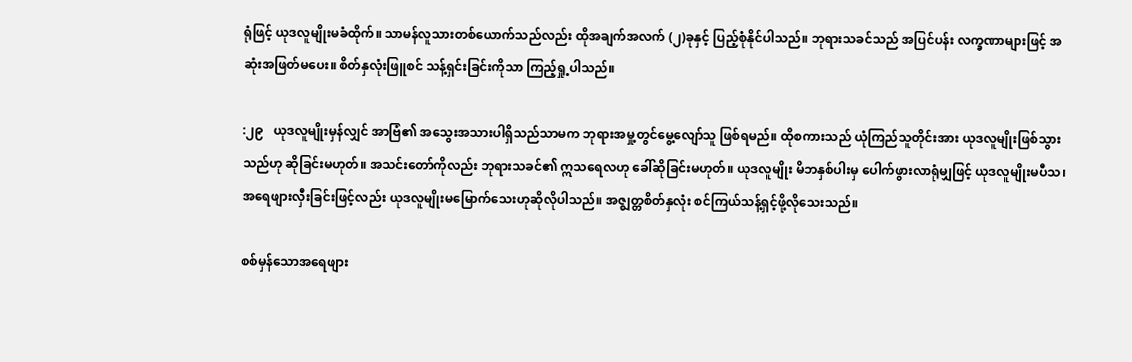ရုံဖြင့် ယုဒလူမျိုးမခံထိုက်။ သာမန်လူသားတစ်ယောက်သည်လည်း ထိုအချက်အလက် (၂)ခုနှင့် ပြည့်စုံနိုင်ပါသည်။ ဘုရားသခင်သည် အပြင်ပန်း လက္ခဏာများဖြင့် အဆုံးအဖြတ်မပေး။ စိတ်နှလုံးဖြူစင် သန့်ရှင်းခြင်းကိုသာ ကြည့်ရှု့ပါသည်။

:၂၉   ယုဒလူမျိုးမှန်လျှင် အာဗြံ၏ အသွေးအသားပါရှိသည်သာမက ဘုရားအမှု့တွင်မွေ့လျော်သူ ဖြစ်ရမည်။ ထိုစကားသည် ယုံကြည်သူတိုင်းအား ယုဒလူမျိုးဖြစ်သွားသည်ဟု ဆိုခြင်းမဟုတ်။ အသင်းတော်ကိုလည်း ဘုရားသခင်၏ ဣသရေလဟု ခေါ်ဆိုခြင်းမဟုတ်။ ယုဒလူမျိုး မိဘနှစ်ပါးမှ ပေါက်ဖွားလာရုံမျှဖြင့် ယုဒလူမျိုးမပီသ၊ အရေဖျားလှီးခြင်းဖြင့်လည်း ယုဒလူမျိုးမမြောက်သေးဟုဆိုလိုပါသည်။ အဇ္စျတ္တစိတ်နှလုံး စင်ကြယ်သန့်ရှင့်ဖို့လိုသေးသည်။

စစ်မှန်သောအရေဖျား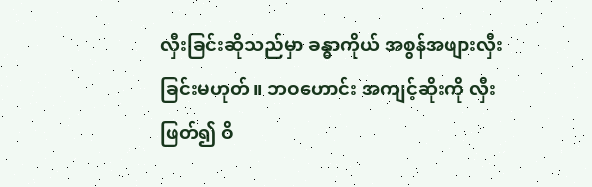လှီးခြင်းဆိုသည်မှာ ခန္ဓာကိုယ် အစွန်အဖျားလှီးခြင်းမဟုတ်။ ဘဝဟောင်း အကျင့်ဆိုးကို လှီးဖြတ်၍ ဝိ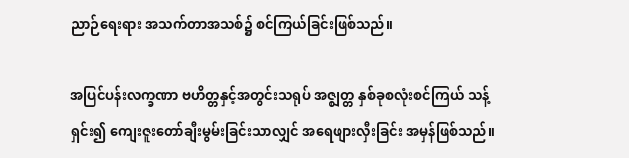ညာဉ်ရေးရား အသက်တာအသစ်၌ စင်ကြယ်ခြင်းဖြစ်သည်။

အပြင်ပန်းလက္ခဏာ ဗဟိတ္တနှင့်အတွင်းသရုပ် အဇ္စျတ္တ နှစ်ခုစလုံးစင်ကြယ် သန့်ရှင်း၍ ကျေးဇူးတော်ချီးမွမ်းခြင်းသာလျှင် အရေဖျားလှီးခြင်း အမှန်ဖြစ်သည်။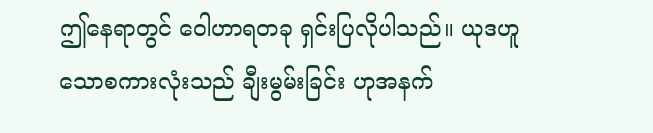ဤနေရာတွင် ဝေါဟာရတခု ရှင်းပြလိုပါသည်။ ယုဒဟူသောစကားလုံးသည် ချီးမွမ်းခြင်း ဟုအနက်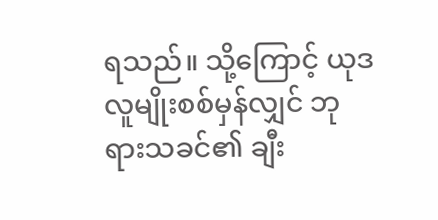ရသည်။ သို့ကြောင့် ယုဒ လူမျိုးစစ်မှန်လျှင် ဘုရားသခင်၏ ချီး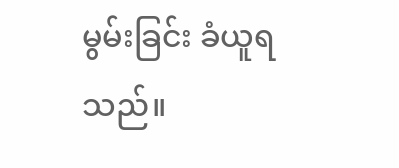မွမ်းခြင်း ခံယူရသည်။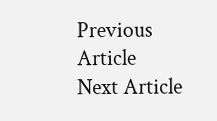Previous Article
Next Article